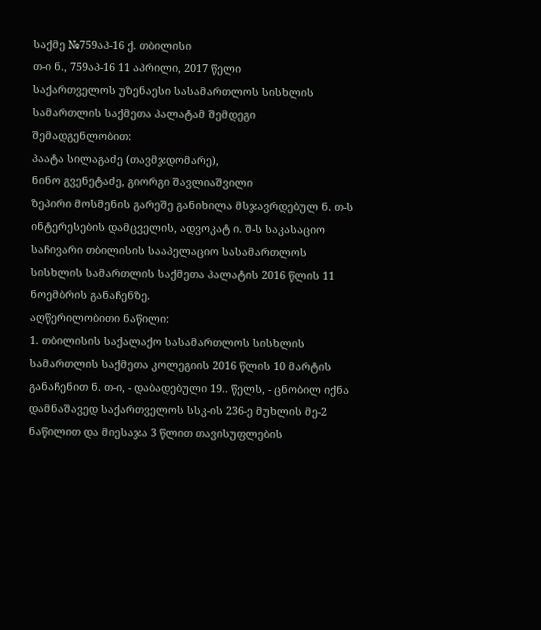საქმე №759აპ-16 ქ. თბილისი
თ-ი ნ., 759აპ-16 11 აპრილი, 2017 წელი
საქართველოს უზენაესი სასამართლოს სისხლის სამართლის საქმეთა პალატამ შემდეგი შემადგენლობით:
პაატა სილაგაძე (თავმჯდომარე),
ნინო გვენეტაძე, გიორგი შავლიაშვილი
ზეპირი მოსმენის გარეშე განიხილა მსჯავრდებულ ნ. თ-ს ინტერესების დამცველის, ადვოკატ ი. შ-ს საკასაციო საჩივარი თბილისის სააპელაციო სასამართლოს სისხლის სამართლის საქმეთა პალატის 2016 წლის 11 ნოემბრის განაჩენზე.
აღწერილობითი ნაწილი:
1. თბილისის საქალაქო სასამართლოს სისხლის სამართლის საქმეთა კოლეგიის 2016 წლის 10 მარტის განაჩენით ნ. თ-ი, - დაბადებული 19.. წელს, - ცნობილ იქნა დამნაშავედ საქართველოს სსკ-ის 236-ე მუხლის მე-2 ნაწილით და მიესაჯა 3 წლით თავისუფლების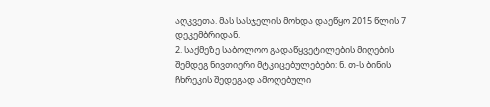აღკვეთა. მას სასჯელის მოხდა დაეწყო 2015 წლის 7 დეკემბრიდან.
2. საქმეზე საბოლოო გადაწყვეტილების მიღების შემდეგ ნივთიერი მტკიცებულებები: ნ. თ-ს ბინის ჩხრეკის შედეგად ამოღებული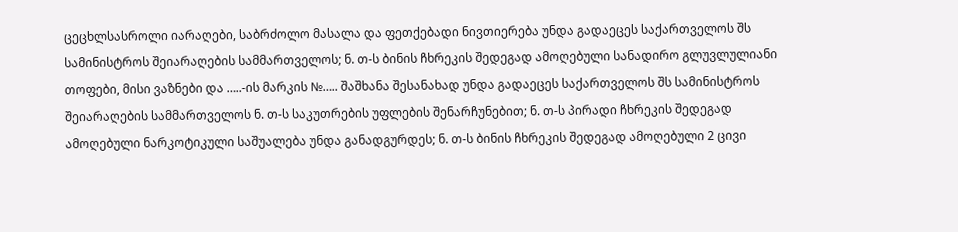ცეცხლსასროლი იარაღები, საბრძოლო მასალა და ფეთქებადი ნივთიერება უნდა გადაეცეს საქართველოს შს სამინისტროს შეიარაღების სამმართველოს; ნ. თ-ს ბინის ჩხრეკის შედეგად ამოღებული სანადირო გლუვლულიანი თოფები, მისი ვაზნები და …..-ის მარკის №….. შაშხანა შესანახად უნდა გადაეცეს საქართველოს შს სამინისტროს შეიარაღების სამმართველოს ნ. თ-ს საკუთრების უფლების შენარჩუნებით; ნ. თ-ს პირადი ჩხრეკის შედეგად ამოღებული ნარკოტიკული საშუალება უნდა განადგურდეს; ნ. თ-ს ბინის ჩხრეკის შედეგად ამოღებული 2 ცივი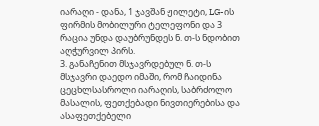იარაღი - დანა, 1 ჯავშან ჟილეტი, LG-ის ფირმის მობილური ტელეფონი და 3 რაცია უნდა დაუბრუნდეს ნ. თ-ს ნდობით აღჭურვილ პირს.
3. განაჩენით მსჯავრდებულ ნ. თ-ს მსჯავრი დაედო იმაში, რომ ჩაიდინა ცეცხლსასროლი იარაღის, საბრძოლო მასალის, ფეთქებადი ნივთიერებისა და ასაფეთქებელი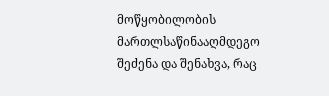მოწყობილობის მართლსაწინააღმდეგო შეძენა და შენახვა, რაც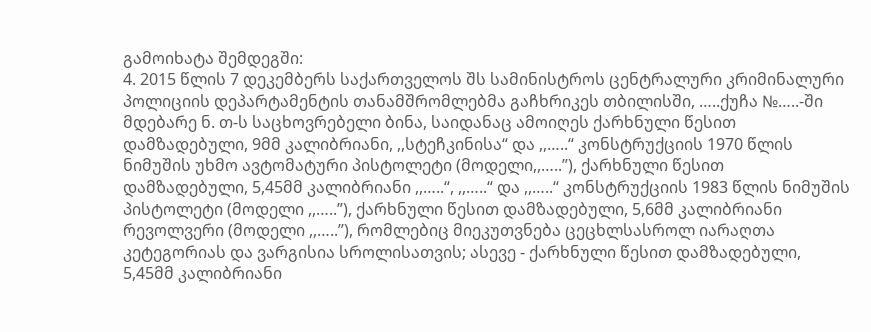გამოიხატა შემდეგში:
4. 2015 წლის 7 დეკემბერს საქართველოს შს სამინისტროს ცენტრალური კრიმინალური პოლიციის დეპარტამენტის თანამშრომლებმა გაჩხრიკეს თბილისში, …..ქუჩა №…..-ში მდებარე ნ. თ-ს საცხოვრებელი ბინა, საიდანაც ამოიღეს ქარხნული წესით დამზადებული, 9მმ კალიბრიანი, ,,სტეჩკინისა“ და ,,…..“ კონსტრუქციის 1970 წლის ნიმუშის უხმო ავტომატური პისტოლეტი (მოდელი,,…..”), ქარხნული წესით დამზადებული, 5,45მმ კალიბრიანი ,,…..“, ,,…..“ და ,,…..“ კონსტრუქციის 1983 წლის ნიმუშის პისტოლეტი (მოდელი ,,…..”), ქარხნული წესით დამზადებული, 5,6მმ კალიბრიანი რევოლვერი (მოდელი ,,…..’’), რომლებიც მიეკუთვნება ცეცხლსასროლ იარაღთა კეტეგორიას და ვარგისია სროლისათვის; ასევე - ქარხნული წესით დამზადებული, 5,45მმ კალიბრიანი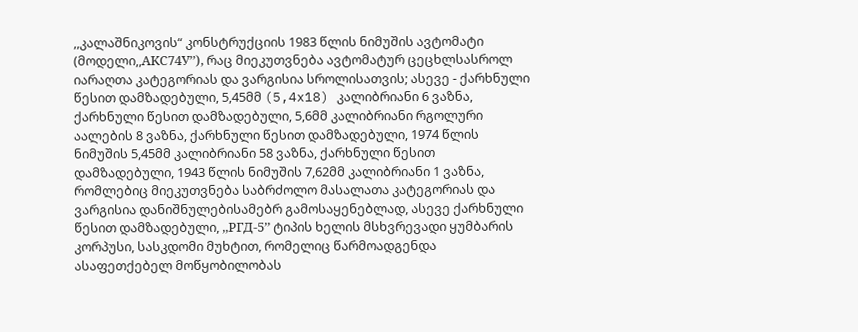,,კალაშნიკოვის“ კონსტრუქციის 1983 წლის ნიმუშის ავტომატი (მოდელი,,AKС74У’’), რაც მიეკუთვნება ავტომატურ ცეცხლსასროლ იარაღთა კატეგორიას და ვარგისია სროლისათვის; ასევე - ქარხნული წესით დამზადებული, 5,45მმ (5,4x18) კალიბრიანი 6 ვაზნა, ქარხნული წესით დამზადებული, 5,6მმ კალიბრიანი რგოლური აალების 8 ვაზნა, ქარხნული წესით დამზადებული, 1974 წლის ნიმუშის 5,45მმ კალიბრიანი 58 ვაზნა, ქარხნული წესით დამზადებული, 1943 წლის ნიმუშის 7,62მმ კალიბრიანი 1 ვაზნა, რომლებიც მიეკუთვნება საბრძოლო მასალათა კატეგორიას და ვარგისია დანიშნულებისამებრ გამოსაყენებლად, ასევე ქარხნული წესით დამზადებული, ,,РГД-5’’ ტიპის ხელის მსხვრევადი ყუმბარის კორპუსი, სასკდომი მუხტით, რომელიც წარმოადგენდა ასაფეთქებელ მოწყობილობას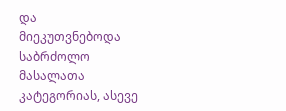და მიეკუთვნებოდა საბრძოლო მასალათა კატეგორიას, ასევე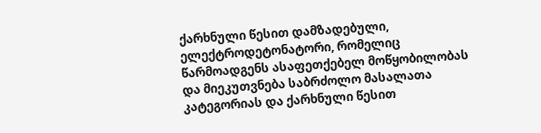ქარხნული წესით დამზადებული, ელექტროდეტონატორი, რომელიც წარმოადგენს ასაფეთქებელ მოწყობილობას და მიეკუთვნება საბრძოლო მასალათა კატეგორიას და ქარხნული წესით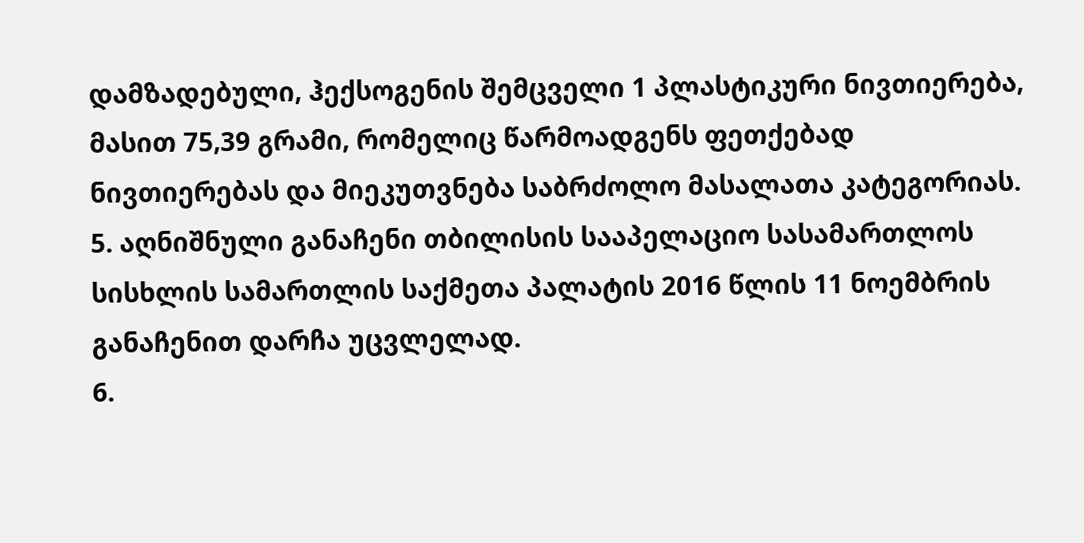დამზადებული, ჰექსოგენის შემცველი 1 პლასტიკური ნივთიერება, მასით 75,39 გრამი, რომელიც წარმოადგენს ფეთქებად ნივთიერებას და მიეკუთვნება საბრძოლო მასალათა კატეგორიას.
5. აღნიშნული განაჩენი თბილისის სააპელაციო სასამართლოს სისხლის სამართლის საქმეთა პალატის 2016 წლის 11 ნოემბრის განაჩენით დარჩა უცვლელად.
6.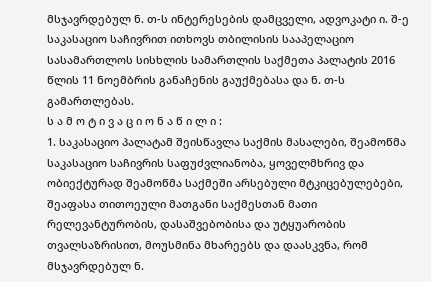მსჯავრდებულ ნ. თ-ს ინტერესების დამცველი, ადვოკატი ი. შ-ე საკასაციო საჩივრით ითხოვს თბილისის სააპელაციო სასამართლოს სისხლის სამართლის საქმეთა პალატის 2016 წლის 11 ნოემბრის განაჩენის გაუქმებასა და ნ. თ-ს გამართლებას.
ს ა მ ო ტ ი ვ ა ც ი ო ნ ა წ ი ლ ი :
1. საკასაციო პალატამ შეისწავლა საქმის მასალები, შეამოწმა საკასაციო საჩივრის საფუძვლიანობა, ყოველმხრივ და ობიექტურად შეამოწმა საქმეში არსებული მტკიცებულებები, შეაფასა თითოეული მათგანი საქმესთან მათი რელევანტურობის, დასაშვებობისა და უტყუარობის თვალსაზრისით, მოუსმინა მხარეებს და დაასკვნა, რომ მსჯავრდებულ ნ.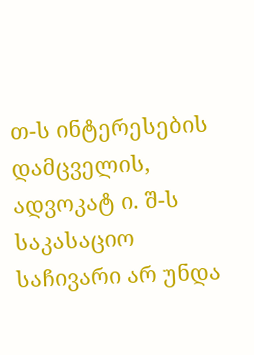თ-ს ინტერესების დამცველის, ადვოკატ ი. შ-ს საკასაციო საჩივარი არ უნდა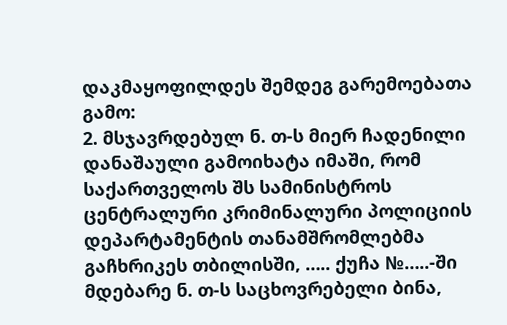დაკმაყოფილდეს შემდეგ გარემოებათა გამო:
2. მსჯავრდებულ ნ. თ-ს მიერ ჩადენილი დანაშაული გამოიხატა იმაში, რომ საქართველოს შს სამინისტროს ცენტრალური კრიმინალური პოლიციის დეპარტამენტის თანამშრომლებმა გაჩხრიკეს თბილისში, ….. ქუჩა №…..-ში მდებარე ნ. თ-ს საცხოვრებელი ბინა,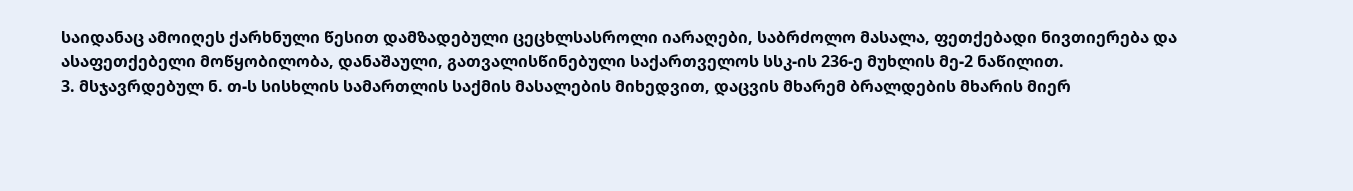საიდანაც ამოიღეს ქარხნული წესით დამზადებული ცეცხლსასროლი იარაღები, საბრძოლო მასალა, ფეთქებადი ნივთიერება და ასაფეთქებელი მოწყობილობა, დანაშაული, გათვალისწინებული საქართველოს სსკ-ის 236-ე მუხლის მე-2 ნაწილით.
3. მსჯავრდებულ ნ. თ-ს სისხლის სამართლის საქმის მასალების მიხედვით, დაცვის მხარემ ბრალდების მხარის მიერ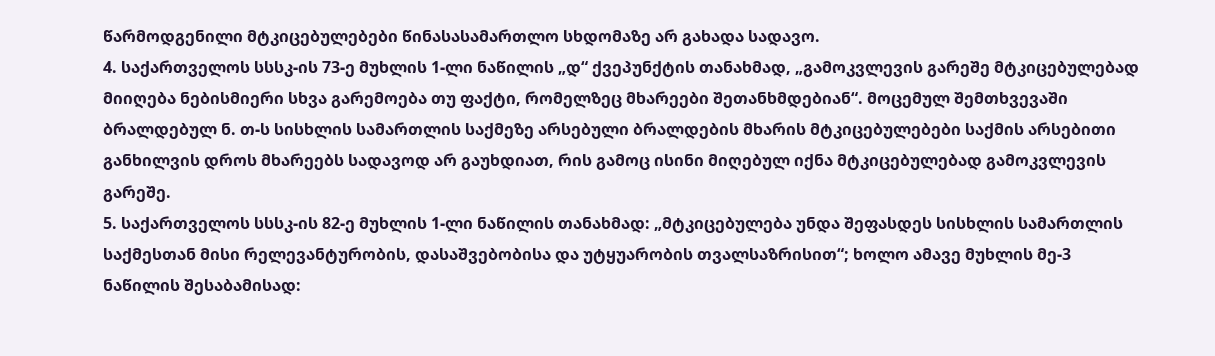წარმოდგენილი მტკიცებულებები წინასასამართლო სხდომაზე არ გახადა სადავო.
4. საქართველოს სსსკ-ის 73-ე მუხლის 1-ლი ნაწილის „დ“ ქვეპუნქტის თანახმად, „გამოკვლევის გარეშე მტკიცებულებად მიიღება ნებისმიერი სხვა გარემოება თუ ფაქტი, რომელზეც მხარეები შეთანხმდებიან“. მოცემულ შემთხვევაში ბრალდებულ ნ. თ-ს სისხლის სამართლის საქმეზე არსებული ბრალდების მხარის მტკიცებულებები საქმის არსებითი განხილვის დროს მხარეებს სადავოდ არ გაუხდიათ, რის გამოც ისინი მიღებულ იქნა მტკიცებულებად გამოკვლევის გარეშე.
5. საქართველოს სსსკ-ის 82-ე მუხლის 1-ლი ნაწილის თანახმად: „მტკიცებულება უნდა შეფასდეს სისხლის სამართლის საქმესთან მისი რელევანტურობის, დასაშვებობისა და უტყუარობის თვალსაზრისით“; ხოლო ამავე მუხლის მე-3 ნაწილის შესაბამისად: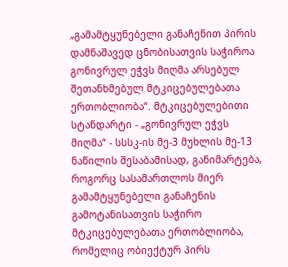„გამამტყუნებელი განაჩენით პირის დამნაშავედ ცნობისათვის საჭიროა გონივრულ ეჭვს მიღმა არსებულ შეთანხმებულ მტკიცებულებათა ერთობლიობა“. მტკიცებულებითი სტანდარტი - „გონივრულ ეჭვს მიღმა“ - სსსკ-ის მე-3 მუხლის მე-13 ნაწილის შესაბამისად, განიმარტება, როგორც სასამართლოს მიერ გამამტყუნებელი განაჩენის გამოტანისათვის საჭირო მტკიცებულებათა ერთობლიობა, რომელიც ობიექტურ პირს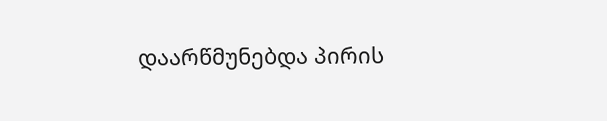დაარწმუნებდა პირის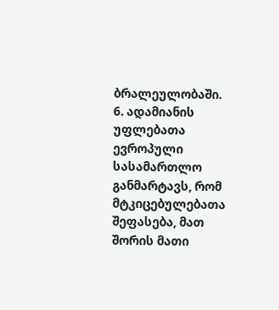ბრალეულობაში.
6. ადამიანის უფლებათა ევროპული სასამართლო განმარტავს, რომ მტკიცებულებათა შეფასება, მათ შორის მათი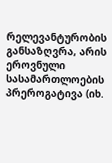რელევანტურობის განსაზღვრა, არის ეროვნული სასამართლოების პრეროგატივა (იხ.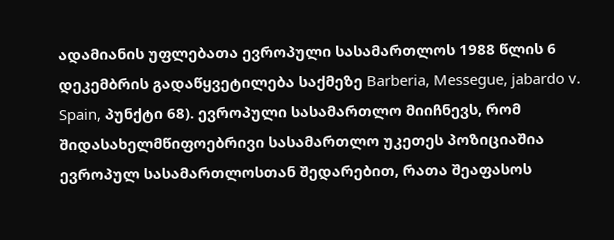ადამიანის უფლებათა ევროპული სასამართლოს 1988 წლის 6 დეკემბრის გადაწყვეტილება საქმეზე Barberia, Messegue, jabardo v. Spain, პუნქტი 68). ევროპული სასამართლო მიიჩნევს, რომ შიდასახელმწიფოებრივი სასამართლო უკეთეს პოზიციაშია ევროპულ სასამართლოსთან შედარებით, რათა შეაფასოს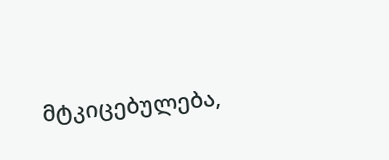მტკიცებულება,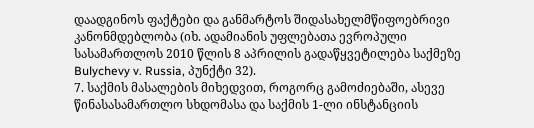დაადგინოს ფაქტები და განმარტოს შიდასახელმწიფოებრივი კანონმდებლობა (იხ. ადამიანის უფლებათა ევროპული სასამართლოს 2010 წლის 8 აპრილის გადაწყვეტილება საქმეზე Bulychevy v. Russia, პუნქტი 32).
7. საქმის მასალების მიხედვით, როგორც გამოძიებაში, ასევე წინასასამართლო სხდომასა და საქმის 1-ლი ინსტანციის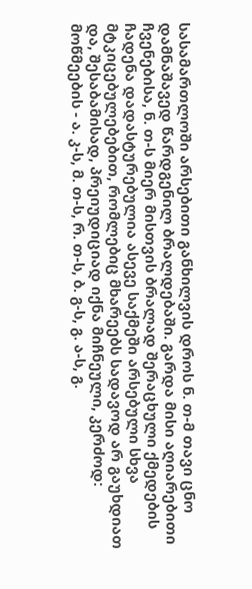სასამართლოში არსებითი განხილვის დროს ნ. თ-მ თავი ცნო დამნაშავედ წარდგენილ ბრალდებაში. გარდა მისი აღიარებითი ჩვენებისა, ნ. თ-ს მიერ მისთვის ბრალად შერაცხული ქმედების ჩადენა დადასტურებულია ასევე საქმეში არსებული სხვა მტკიცებულებებით, რომლებიც მხარეებს სადავოდ არ გაუხდიათ და, შესაბამისად, პრეიუდიციად იქნა მიჩნეული, კერძოდ: მოწმეების - ა. კ-ს, მ. თ-ს, რ. თ-ს, ბ. გ-ს, გ. ა-ს, გ.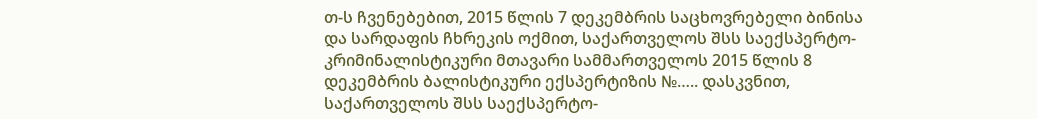თ-ს ჩვენებებით, 2015 წლის 7 დეკემბრის საცხოვრებელი ბინისა და სარდაფის ჩხრეკის ოქმით, საქართველოს შსს საექსპერტო-კრიმინალისტიკური მთავარი სამმართველოს 2015 წლის 8 დეკემბრის ბალისტიკური ექსპერტიზის №….. დასკვნით, საქართველოს შსს საექსპერტო-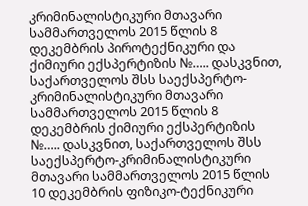კრიმინალისტიკური მთავარი სამმართველოს 2015 წლის 8 დეკემბრის პიროტექნიკური და ქიმიური ექსპერტიზის №….. დასკვნით, საქართველოს შსს საექსპერტო-კრიმინალისტიკური მთავარი სამმართველოს 2015 წლის 8 დეკემბრის ქიმიური ექსპერტიზის №….. დასკვნით, საქართველოს შსს საექსპერტო-კრიმინალისტიკური მთავარი სამმართველოს 2015 წლის 10 დეკემბრის ფიზიკო-ტექნიკური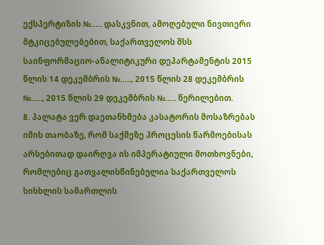ექსპერტიზის №….. დასკვნით, ამოღებული ნივთიერი მტკიცებულებებით, საქართველოს შსს საინფორმაციო-ანალიტიკური დეპარტამენტის 2015 წლის 14 დეკემბრის №….., 2015 წლის 28 დეკემბრის №….., 2015 წლის 29 დეკემბრის №….. წერილებით.
8. პალატა ვერ დაეთანხმება კასატორის მოსაზრებას იმის თაობაზე, რომ საქმეზე პროცესის წარმოებისას არსებითად დაირღვა ის იმპერატიული მოთხოვნები, რომლებიც გათვალისწინებულია საქართველოს სისხლის სამართლის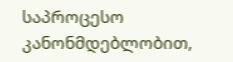საპროცესო კანონმდებლობით,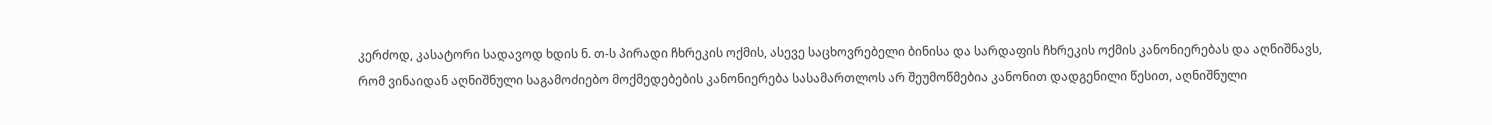კერძოდ, კასატორი სადავოდ ხდის ნ. თ-ს პირადი ჩხრეკის ოქმის, ასევე საცხოვრებელი ბინისა და სარდაფის ჩხრეკის ოქმის კანონიერებას და აღნიშნავს, რომ ვინაიდან აღნიშნული საგამოძიებო მოქმედებების კანონიერება სასამართლოს არ შეუმოწმებია კანონით დადგენილი წესით, აღნიშნული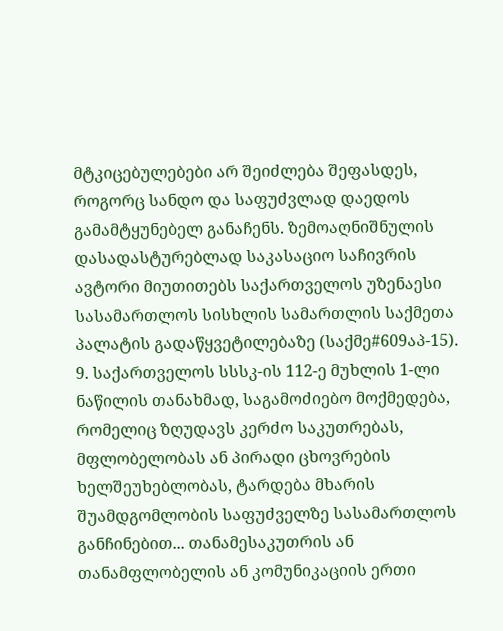მტკიცებულებები არ შეიძლება შეფასდეს, როგორც სანდო და საფუძვლად დაედოს გამამტყუნებელ განაჩენს. ზემოაღნიშნულის დასადასტურებლად საკასაციო საჩივრის ავტორი მიუთითებს საქართველოს უზენაესი სასამართლოს სისხლის სამართლის საქმეთა პალატის გადაწყვეტილებაზე (საქმე#609აპ-15).
9. საქართველოს სსსკ-ის 112-ე მუხლის 1-ლი ნაწილის თანახმად, საგამოძიებო მოქმედება, რომელიც ზღუდავს კერძო საკუთრებას, მფლობელობას ან პირადი ცხოვრების ხელშეუხებლობას, ტარდება მხარის შუამდგომლობის საფუძველზე სასამართლოს განჩინებით... თანამესაკუთრის ან თანამფლობელის ან კომუნიკაციის ერთი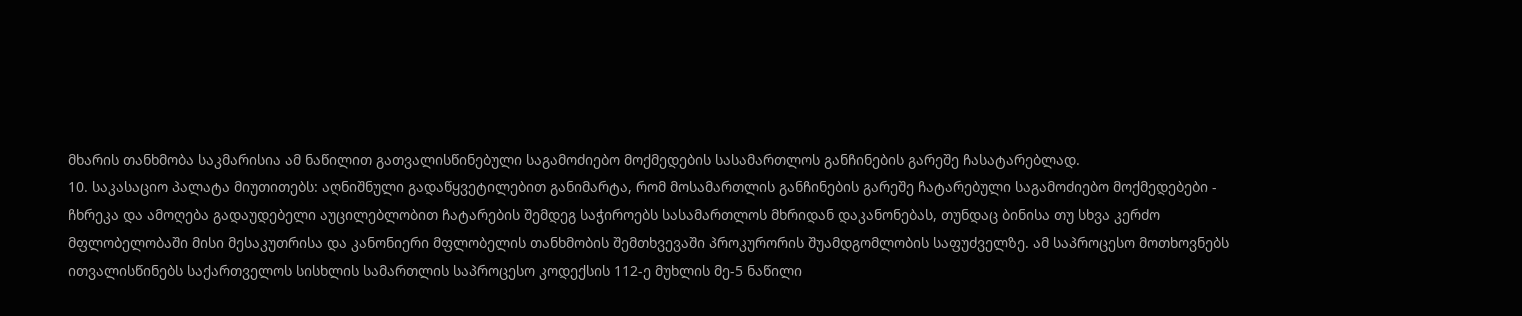მხარის თანხმობა საკმარისია ამ ნაწილით გათვალისწინებული საგამოძიებო მოქმედების სასამართლოს განჩინების გარეშე ჩასატარებლად.
10. საკასაციო პალატა მიუთითებს: აღნიშნული გადაწყვეტილებით განიმარტა, რომ მოსამართლის განჩინების გარეშე ჩატარებული საგამოძიებო მოქმედებები - ჩხრეკა და ამოღება გადაუდებელი აუცილებლობით ჩატარების შემდეგ საჭიროებს სასამართლოს მხრიდან დაკანონებას, თუნდაც ბინისა თუ სხვა კერძო მფლობელობაში მისი მესაკუთრისა და კანონიერი მფლობელის თანხმობის შემთხვევაში პროკურორის შუამდგომლობის საფუძველზე. ამ საპროცესო მოთხოვნებს ითვალისწინებს საქართველოს სისხლის სამართლის საპროცესო კოდექსის 112-ე მუხლის მე-5 ნაწილი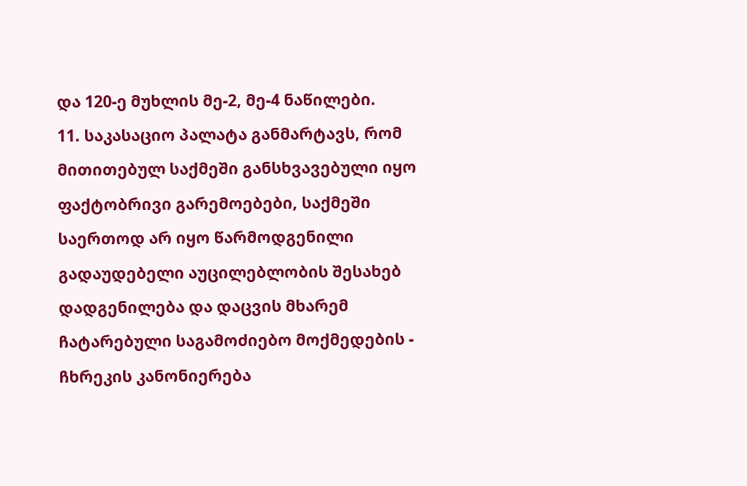და 120-ე მუხლის მე-2, მე-4 ნაწილები.
11. საკასაციო პალატა განმარტავს, რომ მითითებულ საქმეში განსხვავებული იყო ფაქტობრივი გარემოებები, საქმეში საერთოდ არ იყო წარმოდგენილი გადაუდებელი აუცილებლობის შესახებ დადგენილება და დაცვის მხარემ ჩატარებული საგამოძიებო მოქმედების - ჩხრეკის კანონიერება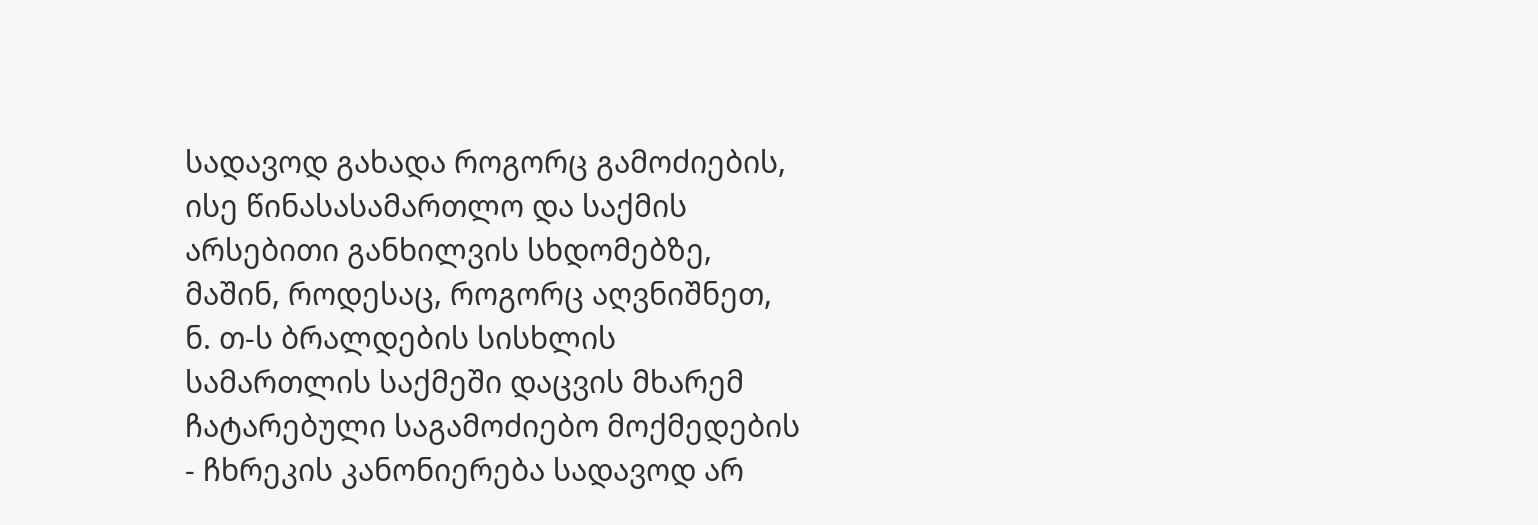სადავოდ გახადა როგორც გამოძიების, ისე წინასასამართლო და საქმის არსებითი განხილვის სხდომებზე, მაშინ, როდესაც, როგორც აღვნიშნეთ, ნ. თ-ს ბრალდების სისხლის სამართლის საქმეში დაცვის მხარემ ჩატარებული საგამოძიებო მოქმედების - ჩხრეკის კანონიერება სადავოდ არ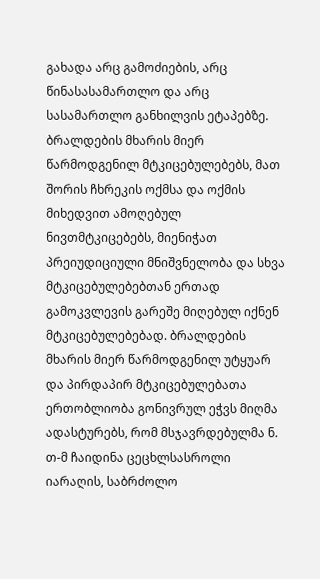გახადა არც გამოძიების, არც წინასასამართლო და არც სასამართლო განხილვის ეტაპებზე. ბრალდების მხარის მიერ წარმოდგენილ მტკიცებულებებს, მათ შორის ჩხრეკის ოქმსა და ოქმის მიხედვით ამოღებულ ნივთმტკიცებებს, მიენიჭათ პრეიუდიციული მნიშვნელობა და სხვა მტკიცებულებებთან ერთად გამოკვლევის გარეშე მიღებულ იქნენ მტკიცებულებებად. ბრალდების მხარის მიერ წარმოდგენილ უტყუარ და პირდაპირ მტკიცებულებათა ერთობლიობა გონივრულ ეჭვს მიღმა ადასტურებს, რომ მსჯავრდებულმა ნ. თ-მ ჩაიდინა ცეცხლსასროლი იარაღის, საბრძოლო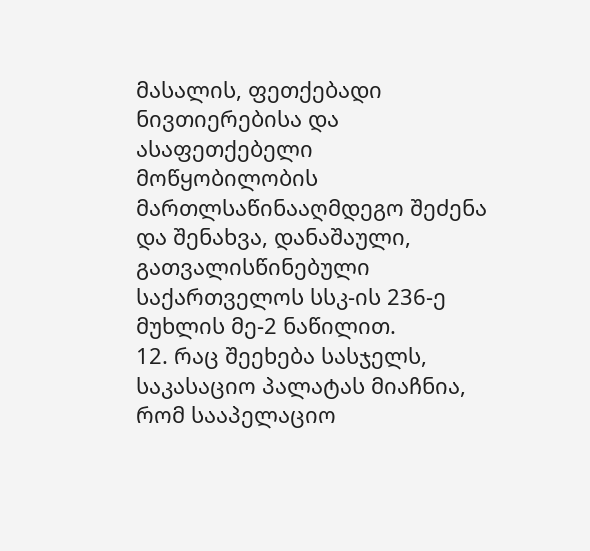მასალის, ფეთქებადი ნივთიერებისა და ასაფეთქებელი მოწყობილობის მართლსაწინააღმდეგო შეძენა და შენახვა, დანაშაული, გათვალისწინებული საქართველოს სსკ-ის 236-ე მუხლის მე-2 ნაწილით.
12. რაც შეეხება სასჯელს, საკასაციო პალატას მიაჩნია, რომ სააპელაციო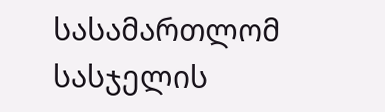სასამართლომ სასჯელის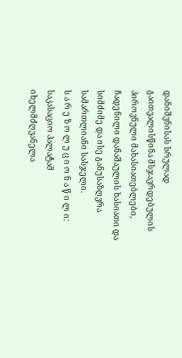დანიშვნისას სრულად გაითვალისწინა მსჯავრდებულის პიროვნული მახასიათებლები, ჩადენილი დანაშაულის ხასიათი და სიმძიმე და ისე განუსაზღვრა სამართლიანი სასჯელი.
ს ა რ ე ზ ო ლ უ ც ი ო ნ ა წ ი ლ ი:
საკასაციო პალატამ იხელმძღვანელა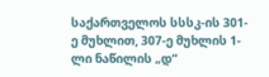საქართველოს სსსკ-ის 301-ე მუხლით, 307-ე მუხლის 1-ლი ნაწილის „დ“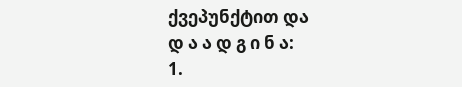ქვეპუნქტით და
დ ა ა დ გ ი ნ ა:
1.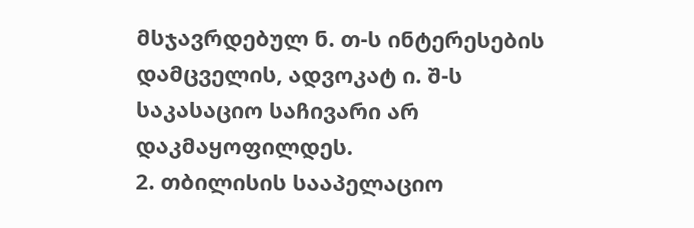მსჯავრდებულ ნ. თ-ს ინტერესების დამცველის, ადვოკატ ი. შ-ს საკასაციო საჩივარი არ დაკმაყოფილდეს.
2. თბილისის სააპელაციო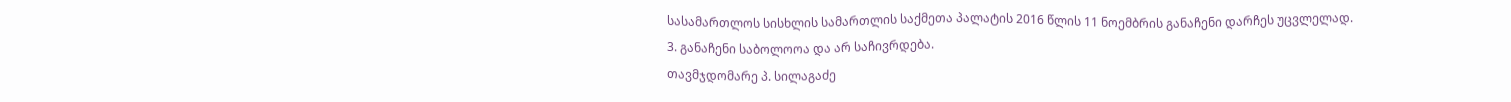სასამართლოს სისხლის სამართლის საქმეთა პალატის 2016 წლის 11 ნოემბრის განაჩენი დარჩეს უცვლელად.
3. განაჩენი საბოლოოა და არ საჩივრდება.
თავმჯდომარე პ. სილაგაძე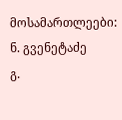მოსამართლეები: ნ. გვენეტაძე
გ.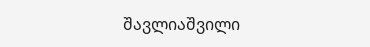შავლიაშვილი